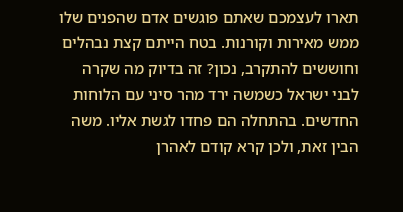תארו לעצמכם שאתם פוגשים אדם שהפנים שלו ממש מאירות וקורנות. בטח הייתם קצת נבהלים וחוששים להתקרב, נכון? זה בדיוק מה שקרה לבני ישראל כשמשה ירד מהר סיני עם הלוחות החדשים. בהתחלה הם פחדו לגשת אליו. משה הבין זאת, ולכן קרא קודם לאהרן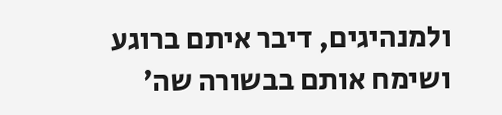ולמנהיגים, דיבר איתם ברוגע ושימח אותם בבשורה שה׳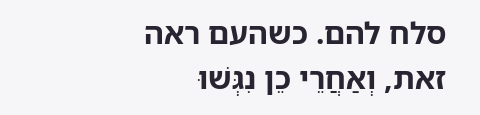סלח להם. כשהעם ראה זאת, וְאַחֲרֵי כֵן נִגְּשׁוּ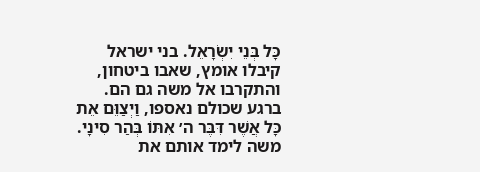כָּל בְּנֵי יִשְׂרָאֵל. בני ישראל קיבלו אומץ, שאבו ביטחון, והתקרבו אל משה גם הם.
ברגע שכולם נאספו, וַיְצַוֵּם אֵת כָּל אֲשֶׁר דִּבֶּר ה׳ אִתּוֹ בְּהַר סִינָי. משה לימד אותם את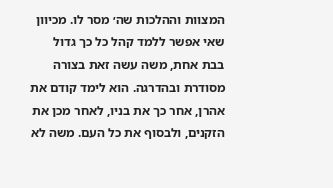המצוות וההלכות שה׳ מסר לו. מכיוון שאי אפשר ללמד קהל כל כך גדול בבת אחת, משה עשה זאת בצורה מסודרת ובהדרגה. הוא לימד קודם את אהרן, אחר כך את בניו, לאחר מכן את הזקנים, ולבסוף את כל העם. משה לא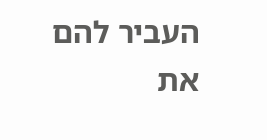העביר להם את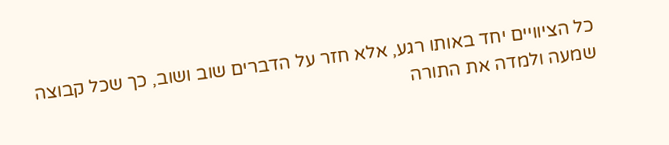כל הציוויים יחד באותו רגע, אלא חזר על הדברים שוב ושוב, כך שכל קבוצה שמעה ולמדה את התורה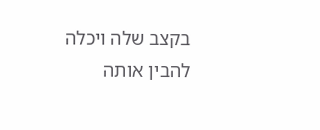בקצב שלה ויכלה להבין אותה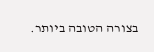בצורה הטובה ביותר.